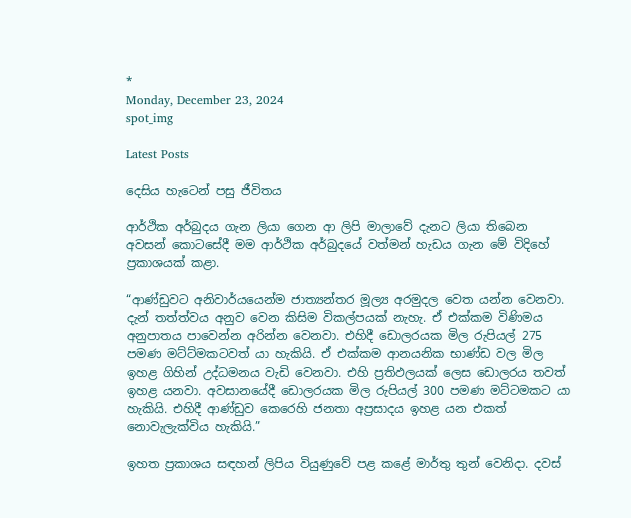*
Monday, December 23, 2024
spot_img

Latest Posts

දෙසිය හැටෙන් පසු ජීවිතය

ආර්ථික අර්බුදය ගැන ලියා ගෙන ආ ලිපි මාලාවේ දැනට ලියා තිබෙන අවසන් කොටසේදී මම ආර්ථික අර්බුදයේ වත්මන් හැඩය ගැන මේ විදිහේ ප්‍රකාශයක් කළා.

“ආණ්ඩුවට අනිවාර්යයෙන්ම ජාත්‍යන්තර මූල්‍ය අරමුදල වෙත යන්න වෙනවා. දැන් තත්ත්වය අනුව වෙන කිසිම විකල්පයක් නැහැ. ඒ එක්කම විණිමය අනුපාතය පාවෙන්න අරින්න වෙනවා. එහිදී ඩොලරයක මිල රුපියල් 275 පමණ මට්ට්මකටවත් යා හැකියි. ඒ එක්කම ආනයනික භාණ්ඩ වල මිල ඉහළ ගිහින් උද්ධමනය වැඩි වෙනවා. එහි ප්‍රතිඵලයක් ලෙස ඩොලරය තවත් ඉහළ යනවා. අවසානයේදී ඩොලරයක මිල රුපියල් 300 පමණ මට්ටමකට යා හැකියි. එහිදී ආණ්ඩුව කෙරෙහි ජනතා අප්‍රසාදය ඉහළ යන එකත් නොවැලැක්විය හැකියි.”

ඉහත ප්‍රකාශය සඳහන් ලිපිය වියුණුවේ පළ කළේ මාර්තු තුන් වෙනිදා. දවස්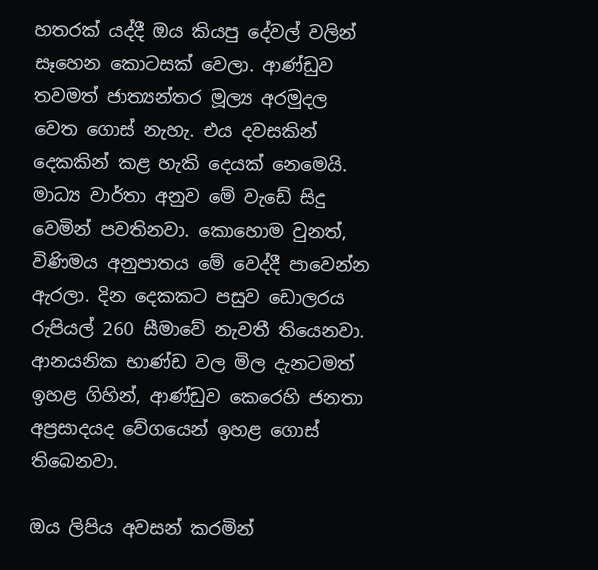හතරක් යද්දී ඔය කියපු දේවල් වලින් සෑහෙන කොටසක් වෙලා. ආණ්ඩුව තවමත් ජාත්‍යන්තර මූල්‍ය අරමුදල වෙත ගොස් නැහැ. එය දවසකින් දෙකකින් කළ හැකි දෙයක් නෙමෙයි. මාධ්‍ය වාර්තා අනුව මේ වැඩේ සිදු වෙමින් පවතිනවා. කොහොම වුනත්, විණිමය අනුපාතය මේ වෙද්දී පාවෙන්න ඇරලා. දින දෙකකට පසුව ඩොලරය රුපියල් 260 සීමාවේ නැවතී තියෙනවා. ආනයනික භාණ්ඩ වල මිල දැනටමත් ඉහළ ගිහින්, ආණ්ඩුව කෙරෙහි ජනතා අප්‍රසාදයද වේගයෙන් ඉහළ ගොස් තිබෙනවා.

ඔය ලිපිය අවසන් කරමින්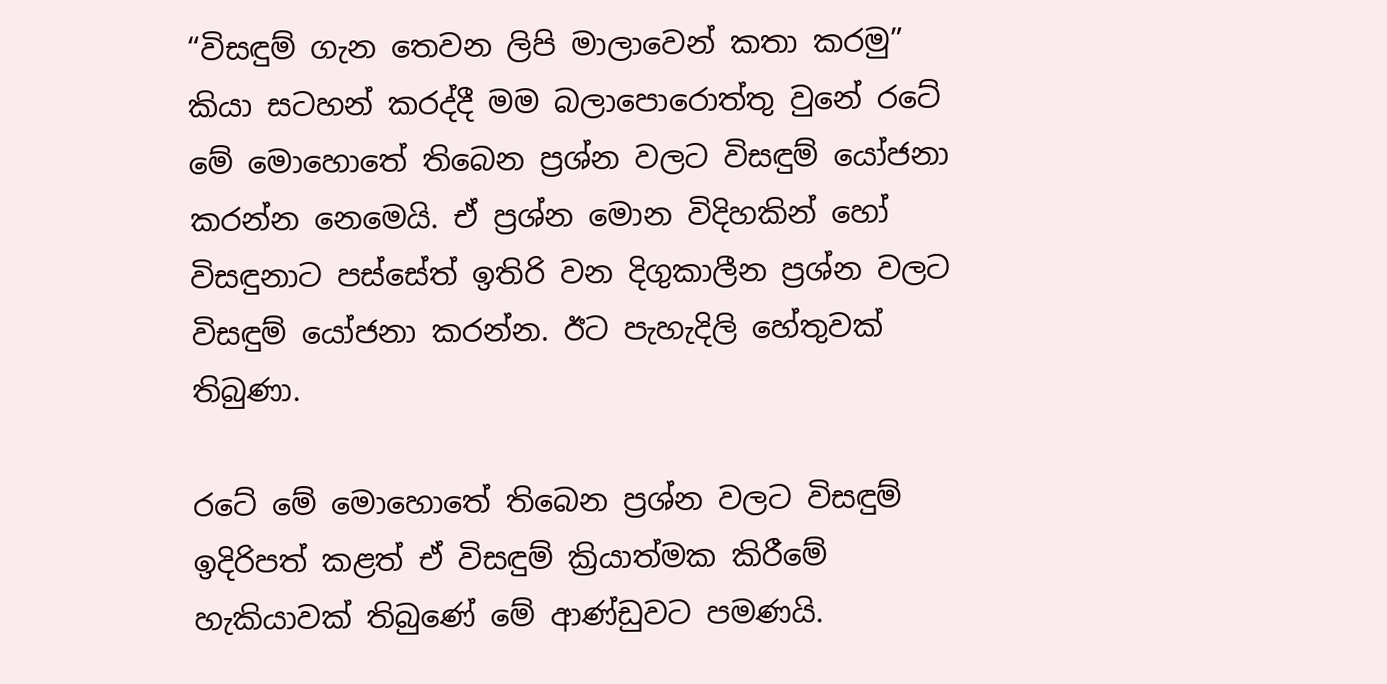“විසඳුම් ගැන තෙවන ලිපි මාලාවෙන් කතා කරමු” කියා සටහන් කරද්දී මම බලාපොරොත්තු වුනේ රටේ මේ මොහොතේ තිබෙන ප්‍රශ්න වලට විසඳුම් යෝජනා කරන්න නෙමෙයි. ඒ ප්‍රශ්න මොන විදිහකින් හෝ විසඳුනාට පස්සේත් ඉතිරි වන දිගුකාලීන ප්‍රශ්න වලට විසඳුම් යෝජනා කරන්න. ඊට පැහැදිලි හේතුවක් තිබුණා.

රටේ මේ මොහොතේ තිබෙන ප්‍රශ්න වලට විසඳුම් ඉදිරිපත් කළත් ඒ විසඳුම් ක්‍රියාත්මක කිරීමේ හැකියාවක් තිබුණේ මේ ආණ්ඩුවට පමණයි.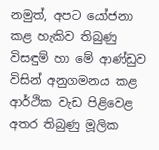නමුත්, අපට යෝජනා කළ හැකිව තිබුණු විසඳුම් හා මේ ආණ්ඩුව විසින් අනුගමනය කළ ආර්ථික වැඩ පිළිවෙළ අතර තිබුණු මූලික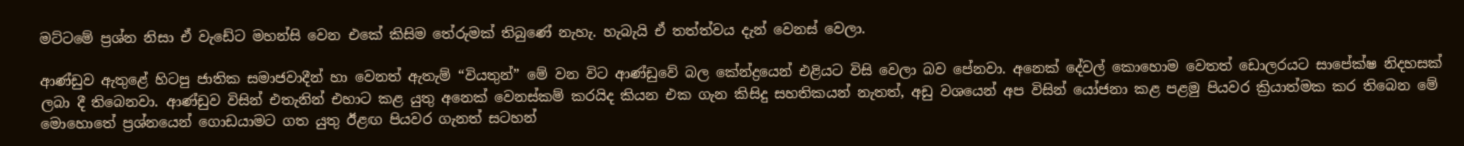මට්ටමේ ප්‍රශ්න නිසා ඒ වැඩේට මහන්සි වෙන එකේ කිසිම තේරුමක් තිබුණේ නැහැ. හැබැයි ඒ තත්ත්වය දැන් වෙනස් වෙලා.

ආණ්ඩුව ඇතුළේ හිටපු ජාතික සමාජවාදීන් හා වෙනත් ඇතැම් “වියතුන්” මේ වන විට ආණ්ඩුවේ බල කේන්ද්‍රයෙන් එළියට විසි වෙලා බව පේනවා. අනෙක් දේවල් කොහොම වෙතත් ඩොලරයට සාපේක්ෂ නිදහසක් ලබා දී තිබෙනවා. ආණ්ඩුව විසින් එතැනින් එහාට කළ යුතු අනෙක් වෙනස්කම් කරයිද කියන එක ගැන කිසිදු සහතිකයන් නැතත්, අඩු වශයෙන් අප විසින් යෝජනා කළ පළමු පියවර ක්‍රියාත්මක කර තිබෙන මේ මොහොතේ ප්‍රශ්නයෙන් ගොඩයාමට ගත යුතු ඊළඟ පියවර ගැනත් සටහන්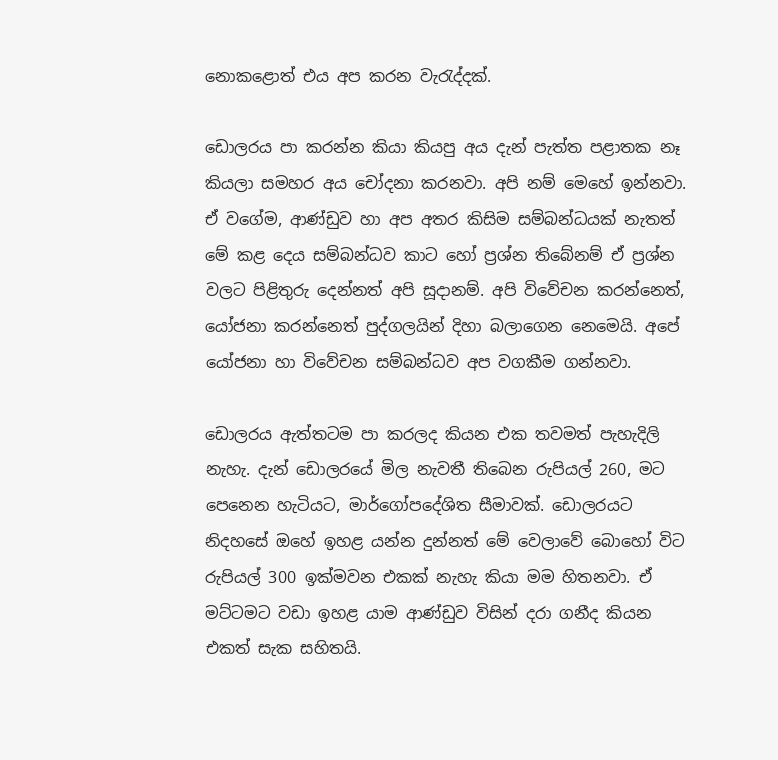නොකළොත් එය අප කරන වැරැද්දක්.

ඩොලරය පා කරන්න කියා කියපු අය දැන් පැත්ත පළාතක නෑ කියලා සමහර අය චෝදනා කරනවා. අපි නම් මෙහේ ඉන්නවා. ඒ වගේම, ආණ්ඩුව හා අප අතර කිසිම සම්බන්ධයක් නැතත් මේ කළ දෙය සම්බන්ධව කාට හෝ ප්‍රශ්න තිබේනම් ඒ ප්‍රශ්න වලට පිළිතුරු දෙන්නත් අපි සූදානම්. අපි විවේචන කරන්නෙත්, යෝජනා කරන්නෙත් පුද්ගලයින් දිහා බලාගෙන නෙමෙයි. අපේ යෝජනා හා විවේචන සම්බන්ධව අප වගකීම ගන්නවා.

ඩොලරය ඇත්තටම පා කරලද කියන එක තවමත් පැහැදිලි නැහැ. දැන් ඩොලරයේ මිල නැවතී තිබෙන රුපියල් 260, මට පෙනෙන හැටියට, මාර්ගෝපදේශිත සීමාවක්. ඩොලරයට නිදහසේ ඔහේ ඉහළ යන්න දුන්නත් මේ වෙලාවේ බොහෝ විට රුපියල් 300 ඉක්මවන එකක් නැහැ කියා මම හිතනවා. ඒ මට්ටමට වඩා ඉහළ යාම ආණ්ඩුව විසින් දරා ගනීද කියන එකත් සැක සහිතයි.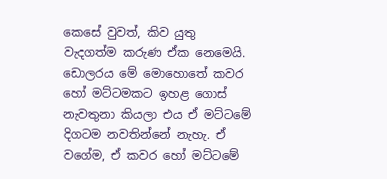කෙසේ වුවත්, කිව යුතු වැදගත්ම කරුණ ඒක නෙමෙයි. ඩොලරය මේ මොහොතේ කවර හෝ මට්ටමකට ඉහළ ගොස් නැවතුනා කියලා එය ඒ මට්ටමේ දිගටම නවතින්නේ නැහැ. ඒ වගේම, ඒ කවර හෝ මට්ටමේ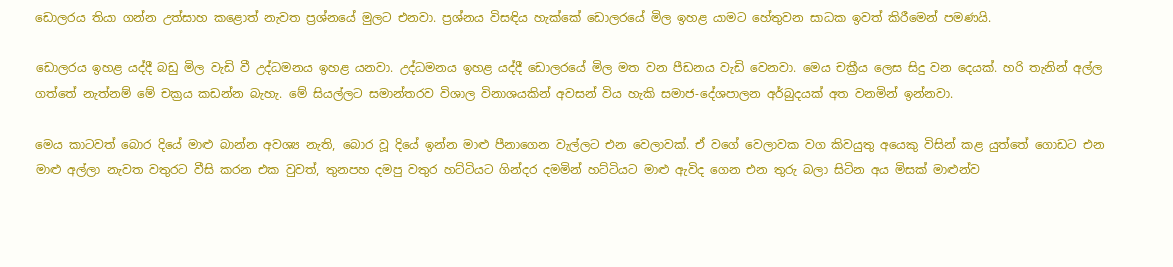ඩොලරය තියා ගන්න උත්සාහ කළොත් නැවත ප්‍රශ්නයේ මුලට එනවා. ප්‍රශ්නය විසඳිය හැක්කේ ඩොලරයේ මිල ඉහළ යාමට හේතුවන සාධක ඉවත් කිරීමෙන් පමණයි.

ඩොලරය ඉහළ යද්දී බඩු මිල වැඩි වී උද්ධමනය ඉහළ යනවා. උද්ධමනය ඉහළ යද්දී ඩොලරයේ මිල මත වන පීඩනය වැඩි වෙනවා. මෙය චක්‍රීය ලෙස සිදු වන දෙයක්. හරි තැනින් අල්ල ගත්තේ නැත්නම් මේ චක්‍රය කඩන්න බැහැ. මේ සියල්ලට සමාන්තරව විශාල විනාශයකින් අවසන් විය හැකි සමාජ-දේශපාලන අර්බුදයක් අත වනමින් ඉන්නවා.

මෙය කාටවත් බොර දියේ මාළු බාන්න අවශ්‍ය නැති, බොර වූ දියේ ඉන්න මාළු පීනාගෙන වැල්ලට එන වෙලාවක්. ඒ වගේ වෙලාවක වග කිවයුතු අයෙකු විසින් කළ යුත්තේ ගොඩට එන මාළු අල්ලා නැවත වතුරට වීසි කරන එක වුවත්, තුනපහ දමපු වතුර හට්ටියට ගින්දර දමමින් හට්ටියට මාළු ඇවිද ගෙන එන තුරු බලා සිටින අය මිසක් මාළුන්ව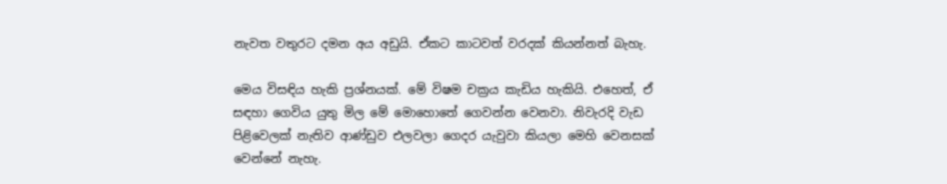නැවත වතුරට දමන අය අඩුයි. ඒකට කාටවත් වරදක් කියන්නත් බැහැ.

මෙය විසඳිය හැකි ප්‍රශ්නයක්. මේ විෂම චක්‍රය කැඩිය හැකියි. එහෙත්, ඒ සඳහා ගෙවිය යුතු මිල මේ මොහොතේ ගෙවන්න වෙනවා. නිවැරදි වැඩ පිළිවෙලක් නැතිව ආණ්ඩුව එලවලා ගෙදර යැවුවා කියලා මෙහි වෙනසක් වෙන්නේ නැහැ.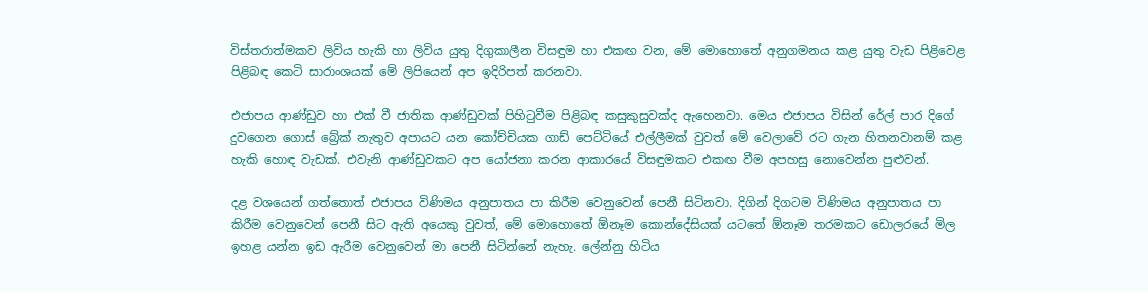විස්තරාත්මකව ලිවිය හැකි හා ලිවිය යුතු දිගුකාලීන විසඳුම හා එකඟ වන, මේ මොහොතේ අනුගමනය කළ යුතු වැඩ පිළිවෙළ පිළිබඳ කෙටි සාරාංශයක් මේ ලිපියෙන් අප ඉදිරිපත් කරනවා.

එජාපය ආණ්ඩුව හා එක් වී ජාතික ආණ්ඩුවක් පිහිටුවීම පිළිබඳ කසුකුසුවක්ද ඇහෙනවා. මෙය එජාපය විසින් රේල් පාර දිගේ දුවගෙන ගොස් බ්‍රේක් නැතුව අපායට යන කෝච්චියක ගාඩ් පෙට්ටියේ එල්ලීමක් වුවත් මේ වෙලාවේ රට ගැන හිතනවානම් කළ හැකි හොඳ වැඩක්. එවැනි ආණ්ඩුවකට අප යෝජනා කරන ආකාරයේ විසඳුමකට එකඟ වීම අපහසු නොවෙන්න පුළුවන්.

දළ වශයෙන් ගත්තොත් එජාපය විණිමය අනුපාතය පා කිරීම වෙනුවෙන් පෙනී සිටිනවා. දිගින් දිගටම විණිමය අනුපාතය පා කිරීම වෙනුවෙන් පෙනී සිට ඇති අයෙකු වුවත්, මේ මොහොතේ ඕනෑම කොන්දේසියක් යටතේ ඕනෑම තරමකට ඩොලරයේ මිල ඉහළ යන්න ඉඩ ඇරීම වෙනුවෙන් මා පෙනී සිටින්නේ නැහැ. ලේන්නු හිටිය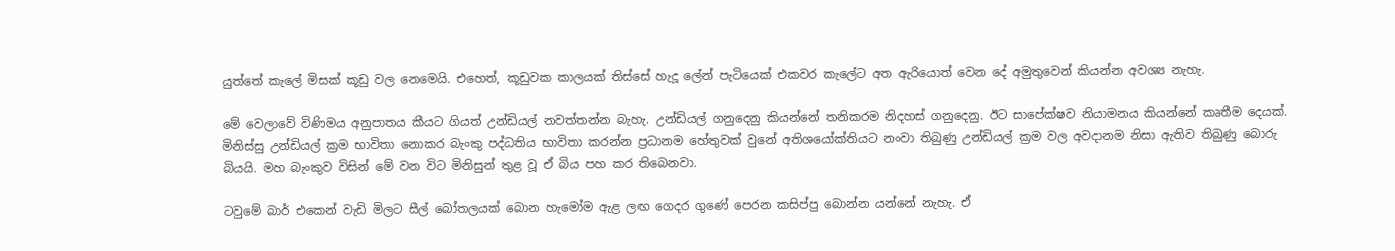යුත්තේ කැලේ මිසක් කූඩු වල නෙමෙයි. එහෙත්, කූඩුවක කාලයක් තිස්සේ හැදූ ලේන් පැටියෙක් එකවර කැලේට අත ඇරියොත් වෙන දේ අමුතුවෙන් කියන්න අවශ්‍ය නැහැ.

මේ වෙලාවේ විණිමය අනුපාතය කීයට ගියත් උන්ඩියල් නවත්තන්න බැහැ. උන්ඩියල් ගනුදෙනු කියන්නේ තනිකරම නිදහස් ගනුදෙනු. ඊට සාපේක්ෂව නියාමනය කියන්නේ කෘතීම දෙයක්. මිනිස්සු උන්ඩියල් ක්‍රම භාවිතා නොකර බැංකු පද්ධතිය භාවිතා කරන්න ප්‍රධානම හේතුවක් වුනේ අතිශයෝක්තියට නංවා තිබුණු උන්ඩියල් ක්‍රම වල අවදානම නිසා ඇතිව තිබුණු බොරු බියයි. මහ බැංකුව විසින් මේ වන විට මිනිසුන් තුළ වූ ඒ බිය පහ කර තිබෙනවා.

ටවුමේ බාර් එකෙන් වැඩි මිලට සීල් බෝතලයක් බොන හැමෝම ඇළ ලඟ ගෙදර ගුණේ පෙරන කසිප්පු බොන්න යන්නේ නැහැ. ඒ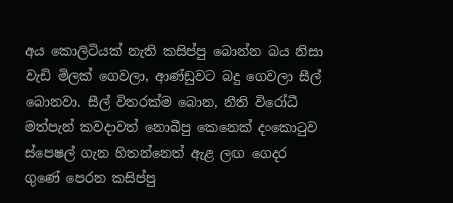අය කොලිටියක් නැති කසිප්පු බොන්න බය නිසා වැඩි මිලක් ගෙවලා, ආණ්ඩුවට බදු ගෙවලා සීල් බොනවා. සීල් විතරක්ම බොන, නීති විරෝධී මත්පැන් කවදාවත් නොබීපු කෙනෙක් දංකොටුව ස්පෙෂල් ගැන හිතන්නෙත් ඇළ ලඟ ගෙදර ගුණේ පෙරන කසිප්පු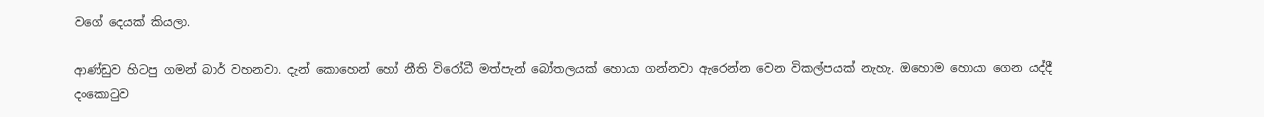වගේ දෙයක් කියලා.

ආණ්ඩුව හිටපු ගමන් බාර් වහනවා. දැන් කොහෙන් හෝ නීති විරෝධී මත්පැන් බෝතලයක් හොයා ගන්නවා ඇරෙන්න වෙන විකල්පයක් නැහැ. ඔහොම හොයා ගෙන යද්දී දංකොටුව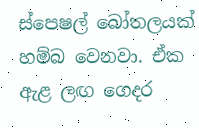ස්පෙෂල් බෝතලයක් හම්බ වෙනවා. ඒක ඇළ ලඟ ගෙදර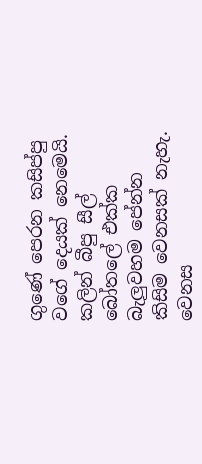ගුණේ පෙරන කසිප්පු වගේ දෙයක් නෙමෙයි. කලින් බීපු සීල් බෝතලේ එක්ක බැලුවහම පේන්න කිසිම වෙනසක් නැහැ. වෙනස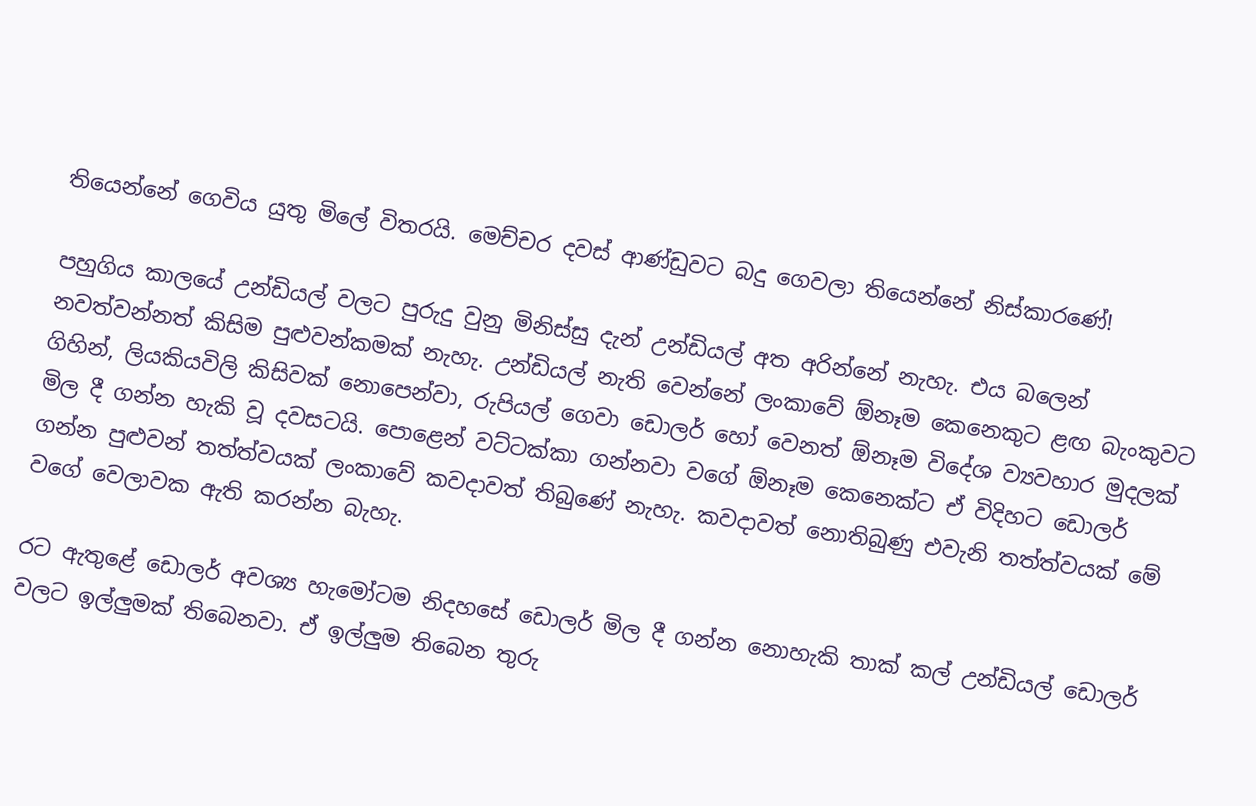තියෙන්නේ ගෙවිය යුතු මිලේ විතරයි. මෙච්චර දවස් ආණ්ඩුවට බදු ගෙවලා තියෙන්නේ නිස්කාරණේ!

පහුගිය කාලයේ උන්ඩියල් වලට පුරුදු වුනු මිනිස්සු දැන් උන්ඩියල් අත අරින්නේ නැහැ. එය බලෙන් නවත්වන්නත් කිසිම පුළුවන්කමක් නැහැ. උන්ඩියල් නැති වෙන්නේ ලංකාවේ ඕනෑම කෙනෙකුට ළඟ බැංකුවට ගිහින්, ලියකියවිලි කිසිවක් නොපෙන්වා, රුපියල් ගෙවා ඩොලර් හෝ වෙනත් ඕනෑම විදේශ ව්‍යවහාර මුදලක් මිල දී ගන්න හැකි වූ දවසටයි. පොළෙන් වට්ටක්කා ගන්නවා වගේ ඕනෑම කෙනෙක්ට ඒ විදිහට ඩොලර් ගන්න පුළුවන් තත්ත්වයක් ලංකාවේ කවදාවත් තිබුණේ නැහැ. කවදාවත් නොතිබුණු එවැනි තත්ත්වයක් මේ වගේ වෙලාවක ඇති කරන්න බැහැ.

රට ඇතුළේ ඩොලර් අවශ්‍ය හැමෝටම නිදහසේ ඩොලර් මිල දී ගන්න නොහැකි තාක් කල් උන්ඩියල් ඩොලර් වලට ඉල්ලුමක් තිබෙනවා. ඒ ඉල්ලුම තිබෙන තුරු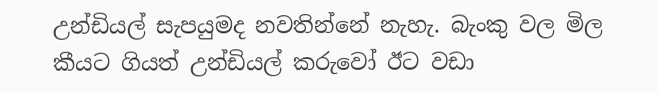උන්ඩියල් සැපයුමද නවතින්නේ නැහැ. බැංකු වල මිල කීයට ගියත් උන්ඩියල් කරුවෝ ඊට වඩා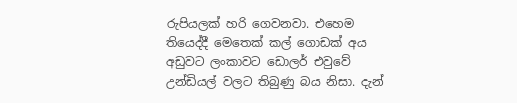රුපියලක් හරි ගෙවනවා. එහෙම තියෙද්දී මෙතෙක් කල් ගොඩක් අය අඩුවට ලංකාවට ඩොලර් එවුවේ උන්ඩියල් වලට තිබුණු බය නිසා. දැන්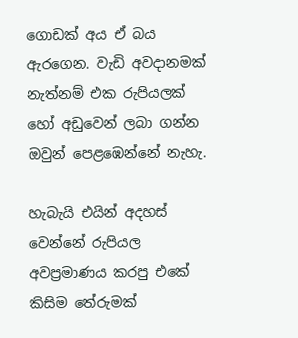ගොඩක් අය ඒ බය ඇරගෙන. වැඩි අවදානමක් නැත්නම් එක රුපියලක් හෝ අඩුවෙන් ලබා ගන්න ඔවුන් පෙළඹෙන්නේ නැහැ.

හැබැයි එයින් අදහස් වෙන්නේ රුපියල අවප්‍රමාණය කරපු එකේ කිසිම තේරුමක්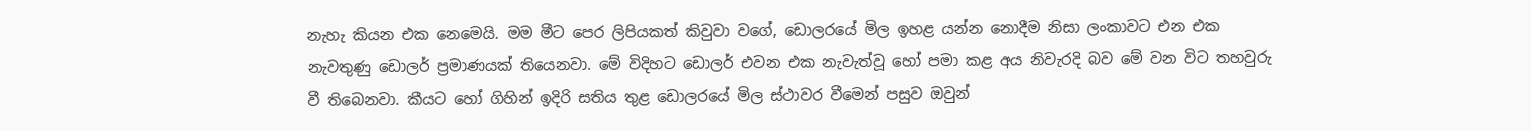නැහැ කියන එක නෙමෙයි. මම මීට පෙර ලිපියකත් කිවුවා වගේ, ඩොලරයේ මිල ඉහළ යන්න නොදීම නිසා ලංකාවට එන එක නැවතුණු ඩොලර් ප්‍රමාණයක් තියෙනවා. මේ විදිහට ඩොලර් එවන එක නැවැත්වූ හෝ පමා කළ අය නිවැරදි බව මේ වන විට තහවුරු වී තිබෙනවා. කීයට හෝ ගිහින් ඉදිරි සතිය තුළ ඩොලරයේ මිල ස්ථාවර වීමෙන් පසුව ඔවුන්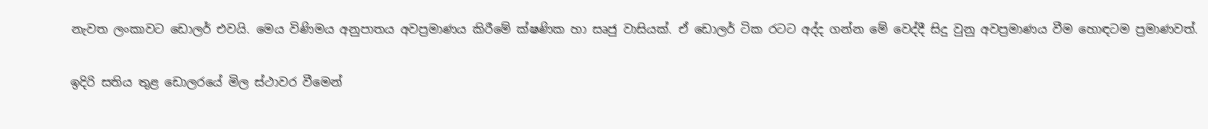නැවත ලංකාවට ඩොලර් එවයි. මෙය විණිමය අනුපාතය අවප්‍රමාණය කිරීමේ ක්ෂණික හා සෘජු වාසියක්. ඒ ඩොලර් ටික රටට අද්ද ගන්න මේ වෙද්දී සිදු වුනු අවප්‍රමාණය වීම හොඳටම ප්‍රමාණවත්.

ඉදිරි සතිය තුළ ඩොලරයේ මිල ස්ථාවර වීමෙන්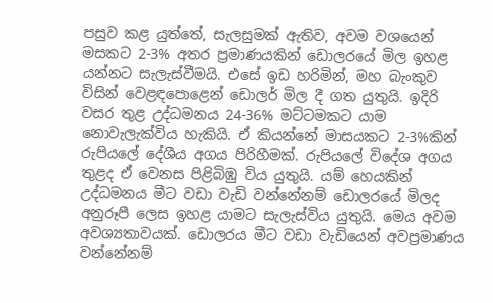පසුව කළ යුත්තේ, සැලසුමක් ඇතිව, අවම වශයෙන් මසකට 2-3% අතර ප්‍රමාණයකින් ඩොලරයේ මිල ඉහළ යන්නට සැලැස්වීමයි. එසේ ඉඩ හරිමින්, මහ බැංකුව විසින් වෙළඳපොළෙන් ඩොලර් මිල දී ගත යුතුයි. ඉදිරි වසර තුළ උද්ධමනය 24-36% මට්ටමකට යාම නොවැලැක්විය හැකියි. ඒ කියන්නේ මාසයකට 2-3%කින් රුපියලේ දේශීය අගය පිරිහීමක්. රුපියලේ විදේශ අගය තුළද ඒ වෙනස පිළිබිඹු විය යුතුයි. යම් හෙයකින් උද්ධමනය මීට වඩා වැඩි වන්නේනම් ඩොලරයේ මිලද අනුරූපී ලෙස ඉහළ යාමට සැලැස්විය යුතුයි. මෙය අවම අවශ්‍යතාවයක්. ඩොලරය මීට වඩා වැඩියෙන් අවප්‍රමාණය වන්නේනම්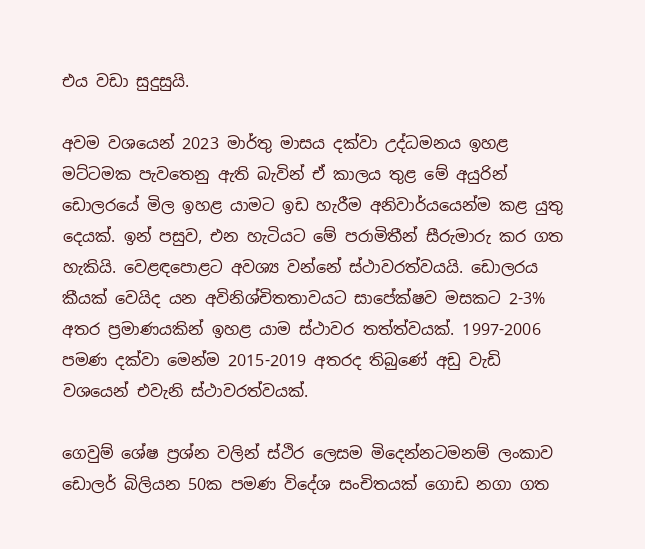එය වඩා සුදුසුයි.

අවම වශයෙන් 2023 මාර්තු මාසය දක්වා උද්ධමනය ඉහළ මට්ටමක පැවතෙනු ඇති බැවින් ඒ කාලය තුළ මේ අයුරින් ඩොලරයේ මිල ඉහළ යාමට ඉඩ හැරීම අනිවාර්යයෙන්ම කළ යුතු දෙයක්. ඉන් පසුව, එන හැටියට මේ පරාමිතීන් සීරුමාරු කර ගත හැකියි. වෙළඳපොළට අවශ්‍ය වන්නේ ස්ථාවරත්වයයි. ඩොලරය කීයක් වෙයිද යන අවිනිශ්චිතතාවයට සාපේක්ෂව මසකට 2-3% අතර ප්‍රමාණයකින් ඉහළ යාම ස්ථාවර තත්ත්වයක්. 1997-2006 පමණ දක්වා මෙන්ම 2015-2019 අතරද තිබුණේ අඩු වැඩි වශයෙන් එවැනි ස්ථාවරත්වයක්.

ගෙවුම් ශේෂ ප්‍රශ්න වලින් ස්ථිර ලෙසම මිදෙන්නටමනම් ලංකාව ඩොලර් බිලියන 50ක පමණ විදේශ සංචිතයක් ගොඩ නගා ගත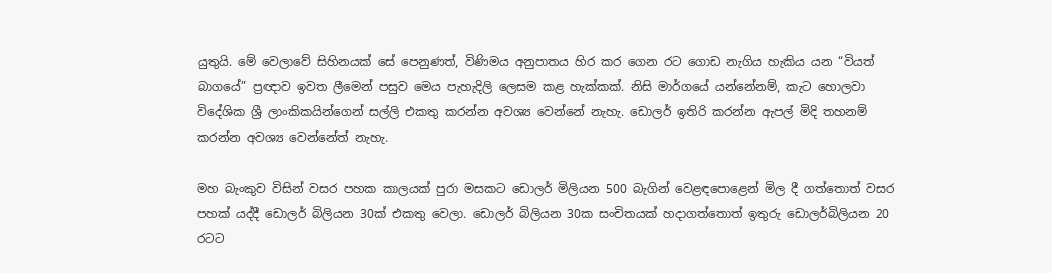යුතුයි. මේ වෙලාවේ සිහිනයක් සේ පෙනුණත්, විණිමය අනුපාතය හිර කර ගෙන රට ගොඩ නැගිය හැකිය යන “වියත් බාගයේ” ප්‍රඥාව ඉවත ලීමෙන් පසුව මෙය පැහැදිලි ලෙසම කළ හැක්කක්. නිසි මාර්ගයේ යන්නේනම්, කැට හොලවා විදේශික ශ්‍රී ලාංකිකයින්ගෙන් සල්ලි එකතු කරන්න අවශ්‍ය වෙන්නේ නැහැ. ඩොලර් ඉතිරි කරන්න ඇපල් මිදි තහනම් කරන්න අවශ්‍ය වෙන්නේත් නැහැ.

මහ බැංකුව විසින් වසර පහක කාලයක් පුරා මසකට ඩොලර් මිලියන 500 බැගින් වෙළඳපොළෙන් මිල දී ගත්තොත් වසර පහක් යද්දී ඩොලර් බිලියන 30ක් එකතු වෙලා. ඩොලර් බිලියන 30ක සංචිතයක් හදාගත්තොත් ඉතුරු ඩොලර්බිලියන 20 රටට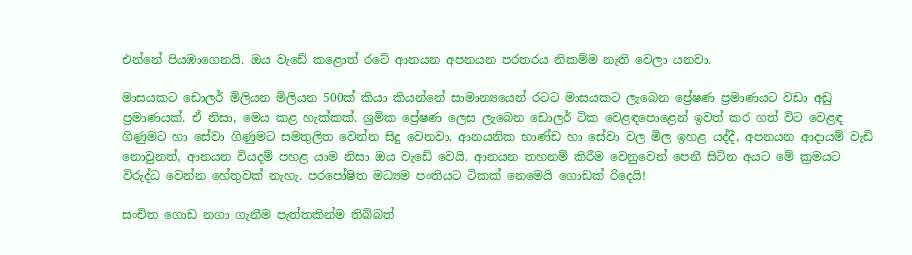එන්නේ පියඹාගෙනයි. ඔය වැඩේ කළොත් රටේ ආනයන අපනයන පරතරය නිකම්ම නැති වෙලා යනවා.

මාසයකට ඩොලර් මිලියන මිලියන 500ක් කියා කියන්නේ සාමාන්‍යයෙන් රටට මාසයකට ලැබෙන ප්‍රේෂණ ප්‍රමාණයට වඩා අඩු ප්‍රමාණයක්. ඒ නිසා, මෙය කළ හැක්කක්. ශ්‍රමික ප්‍රේෂණ ලෙස ලැබෙන ඩොලර් ටික වෙළඳපොළෙන් ඉවත් කර ගත් විට වෙළඳ ගිණුමට හා සේවා ගිණුමට සමතුලිත වෙන්න සිදු වෙනවා. ආනයනික භාණ්ඩ හා සේවා වල මිල ඉහළ යද්දී, අපනයන ආදායම් වැඩි නොවුනත්, ආනයන වියදම් පහළ යාම නිසා ඔය වැඩේ වෙයි. ආනයන තහනම් කිරීම වෙනුවෙන් පෙනී සිටින අයට මේ ක්‍රමයට විරුද්ධ වෙන්න හේතුවක් නැහැ. පරපෝෂිත මධ්‍යම පංතියට ටිකක් නෙමෙයි ගොඩක් රිදෙයි!

සංචිත ගොඩ නගා ගැනීම පැත්තකින්ම තිබ්බත්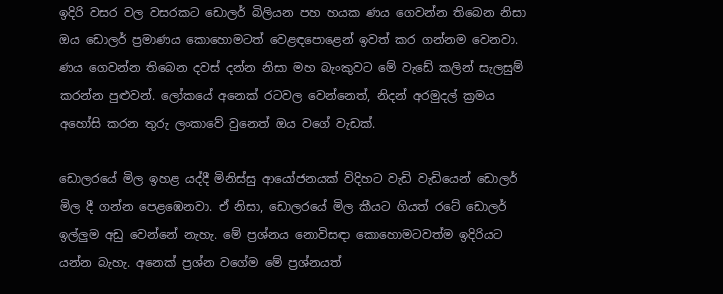ඉදිරි වසර වල වසරකට ඩොලර් බිලියන පහ හයක ණය ගෙවන්න තිබෙන නිසා ඔය ඩොලර් ප්‍රමාණය කොහොමටත් වෙළඳපොළෙන් ඉවත් කර ගන්නම වෙනවා. ණය ගෙවන්න තිබෙන දවස් දන්න නිසා මහ බැංකුවට මේ වැඩේ කලින් සැලසුම් කරන්න පුළුවන්. ලෝකයේ අනෙක් රටවල වෙන්නෙත්, නිදන් අරමුදල් ක්‍රමය අහෝසි කරන තුරු ලංකාවේ වුනෙත් ඔය වගේ වැඩක්.

ඩොලරයේ මිල ඉහළ යද්දී මිනිස්සු ආයෝජනයක් විදිහට වැඩි වැඩියෙන් ඩොලර් මිල දී ගන්න පෙළඹෙනවා. ඒ නිසා, ඩොලරයේ මිල කීයට ගියත් රටේ ඩොලර් ඉල්ලුම අඩු වෙන්නේ නැහැ. මේ ප්‍රශ්නය නොවිසඳා කොහොමටවත්ම ඉදිරියට යන්න බැහැ. අනෙක් ප්‍රශ්න වගේම මේ ප්‍රශ්නයත්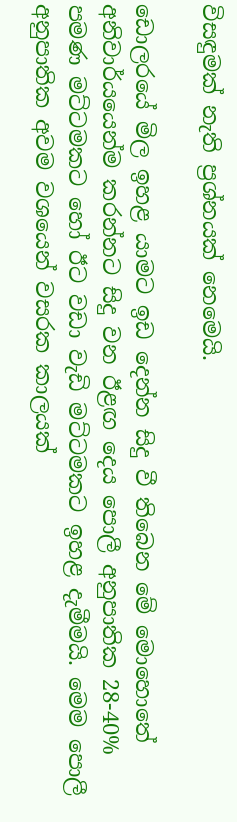විසඳුමක් නැති ප්‍රශ්නයක් නෙමෙයි.

ඩොලරයේ මිල ඉහළ යාමට ඉඩ දෙන්න සිදු වී තිබෙන මේ මොහොතේ අනිවාර්යයෙන්ම කරන්නට සිදු වන ඊළඟ දෙය පොලී අනුපාතික 28-40% පමණ මට්ටමකට හෝ ඊට වඩා වැඩි මට්ටමකට ඉහළ දැමීමයි. මෙම පොලී අනුපාතික අවම වශයෙන් වසරක කාලයක්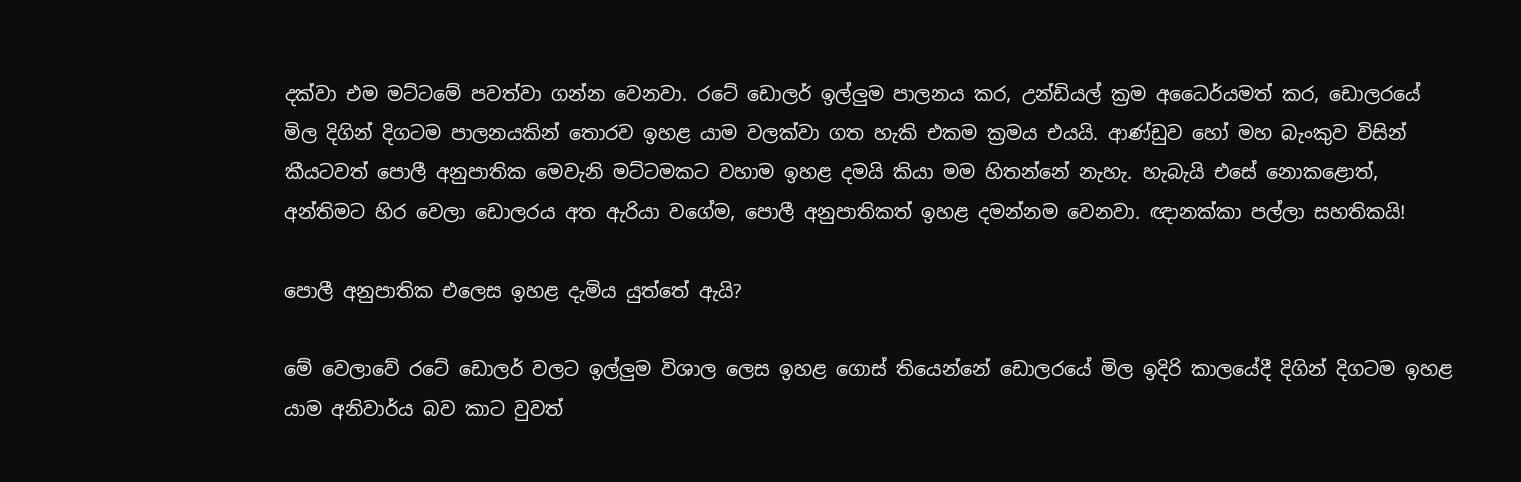දක්වා එම මට්ටමේ පවත්වා ගන්න වෙනවා. රටේ ඩොලර් ඉල්ලුම පාලනය කර, උන්ඩියල් ක්‍රම අධෛර්යමත් කර, ඩොලරයේ මිල දිගින් දිගටම පාලනයකින් තොරව ඉහළ යාම වලක්වා ගත හැකි එකම ක්‍රමය එයයි. ආණ්ඩුව හෝ මහ බැංකුව විසින් කීයටවත් පොලී අනුපාතික මෙවැනි මට්ටමකට වහාම ඉහළ දමයි කියා මම හිතන්නේ නැහැ. හැබැයි එසේ නොකළොත්, අන්තිමට හිර වෙලා ඩොලරය අත ඇරියා වගේම, පොලී අනුපාතිකත් ඉහළ දමන්නම වෙනවා. ඥානක්කා පල්ලා සහතිකයි!

පොලී අනුපාතික එලෙස ඉහළ දැමිය යුත්තේ ඇයි?

මේ වෙලාවේ රටේ ඩොලර් වලට ඉල්ලුම විශාල ලෙස ඉහළ ගොස් තියෙන්නේ ඩොලරයේ මිල ඉදිරි කාලයේදී දිගින් දිගටම ඉහළ යාම අනිවාර්ය බව කාට වුවත්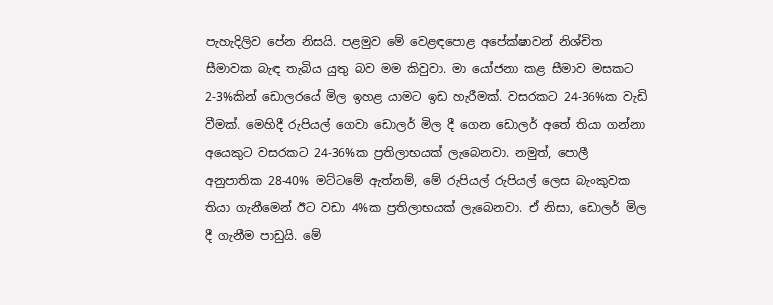පැහැදිලිව පේන නිසයි. පළමුව මේ වෙළඳපොළ අපේක්ෂාවන් නිශ්චිත සීමාවක බැඳ තැබිය යුතු බව මම කිවුවා. මා යෝජනා කළ සීමාව මසකට 2-3%කින් ඩොලරයේ මිල ඉහළ යාමට ඉඩ හැරීමක්. වසරකට 24-36%ක වැඩි වීමක්. මෙහිදී රුපියල් ගෙවා ඩොලර් මිල දී ගෙන ඩොලර් අතේ තියා ගන්නා අයෙකුට වසරකට 24-36%ක ප්‍රතිලාභයක් ලැබෙනවා. නමුත්, පොලී අනුපාතික 28-40% මට්ටමේ ඇත්නම්, මේ රුපියල් රුපියල් ලෙස බැංකුවක තියා ගැනීමෙන් ඊට වඩා 4%ක ප්‍රතිලාභයක් ලැබෙනවා. ඒ නිසා, ඩොලර් මිල දී ගැනීම පාඩුයි. මේ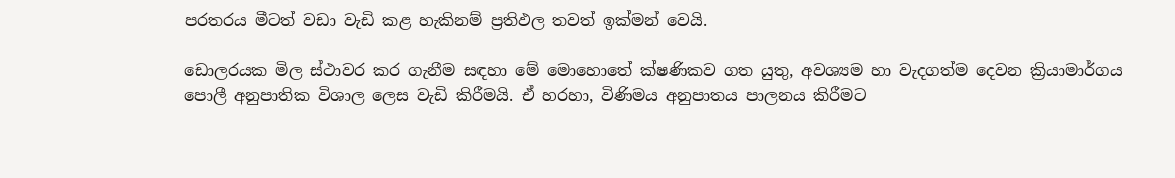පරතරය මීටත් වඩා වැඩි කළ හැකිනම් ප්‍රතිඵල තවත් ඉක්මන් වෙයි.

ඩොලරයක මිල ස්ථාවර කර ගැනීම සඳහා මේ මොහොතේ ක්ෂණිකව ගත යුතු, අවශ්‍යම හා වැදගත්ම දෙවන ක්‍රියාමාර්ගය පොලී අනුපාතික විශාල ලෙස වැඩි කිරීමයි. ඒ හරහා, විණිමය අනුපාතය පාලනය කිරීමට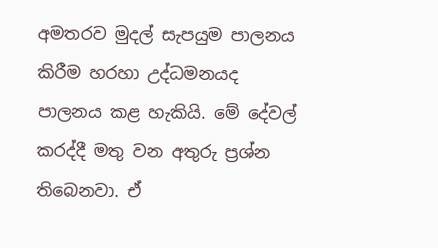අමතරව මුදල් සැපයුම පාලනය කිරීම හරහා උද්ධමනයද පාලනය කළ හැකියි. මේ දේවල් කරද්දී මතු වන අතුරු ප්‍රශ්න තිබෙනවා. ඒ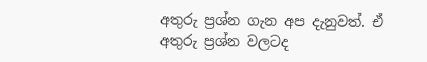අතුරු ප්‍රශ්න ගැන අප දැනුවත්. ඒ අතුරු ප්‍රශ්න වලටද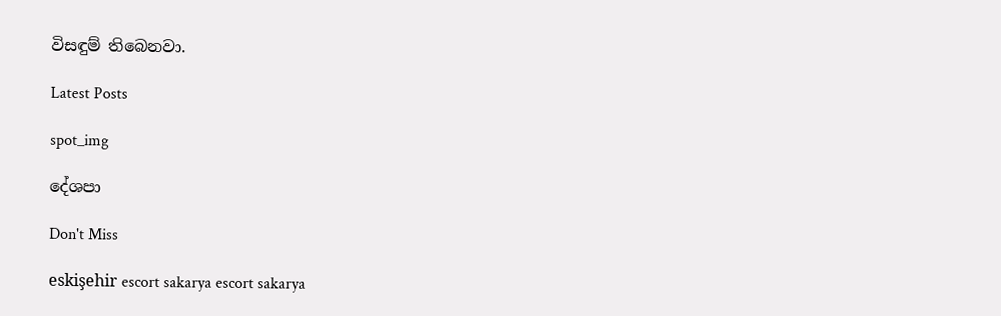විසඳුම් තිබෙනවා.

Latest Posts

spot_img

දේශපා

Don't Miss

eskişehir escort sakarya escort sakarya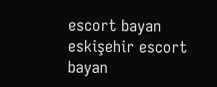escort bayan eskişehir escort bayan